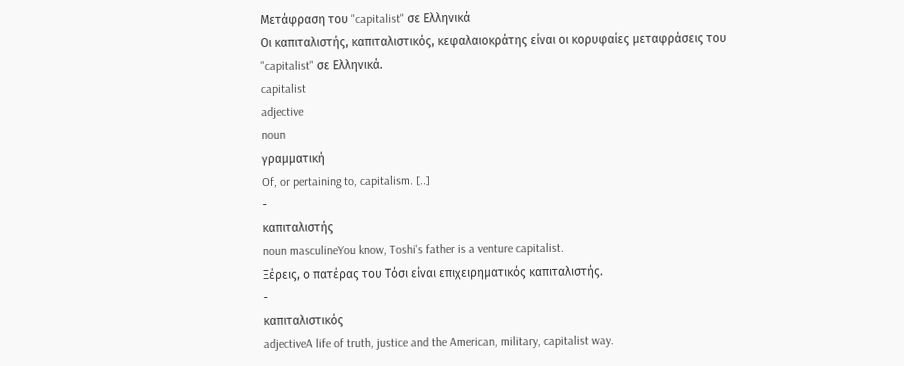Μετάφραση του "capitalist" σε Ελληνικά
Οι καπιταλιστής, καπιταλιστικός, κεφαλαιοκράτης είναι οι κορυφαίες μεταφράσεις του "capitalist" σε Ελληνικά.
capitalist
adjective
noun
γραμματική
Of, or pertaining to, capitalism. [..]
-
καπιταλιστής
noun masculineYou know, Toshi's father is a venture capitalist.
Ξέρεις, ο πατέρας του Τόσι είναι επιχειρηματικός καπιταλιστής.
-
καπιταλιστικός
adjectiveA life of truth, justice and the American, military, capitalist way.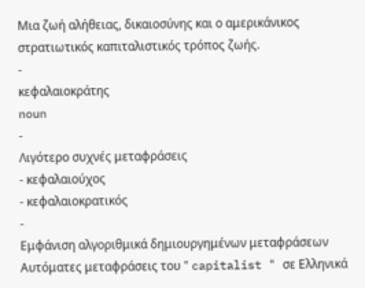Μια ζωή αλήθειας, δικαιοσύνης και ο αμερικάνικος στρατιωτικός καπιταλιστικός τρόπος ζωής.
-
κεφαλαιοκράτης
noun
-
Λιγότερο συχνές μεταφράσεις
- κεφαλαιούχος
- κεφαλαιοκρατικός
-
Εμφάνιση αλγοριθμικά δημιουργημένων μεταφράσεων
Αυτόματες μεταφράσεις του " capitalist " σε Ελληνικά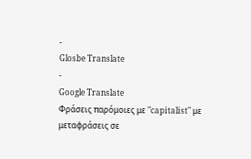-
Glosbe Translate
-
Google Translate
Φράσεις παρόμοιες με "capitalist" με μεταφράσεις σε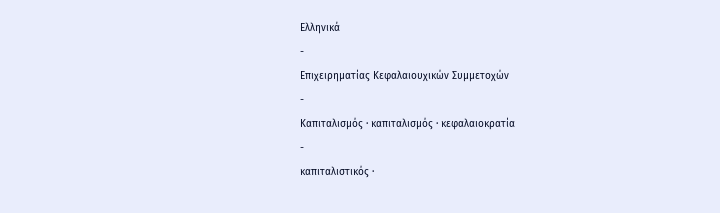Ελληνικά
-
Επιχειρηματίας Κεφαλαιουχικών Συμμετοχών
-
Καπιταλισμός · καπιταλισμός · κεφαλαιοκρατία
-
καπιταλιστικός ·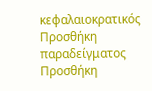κεφαλαιοκρατικός
Προσθήκη παραδείγματος
Προσθήκη